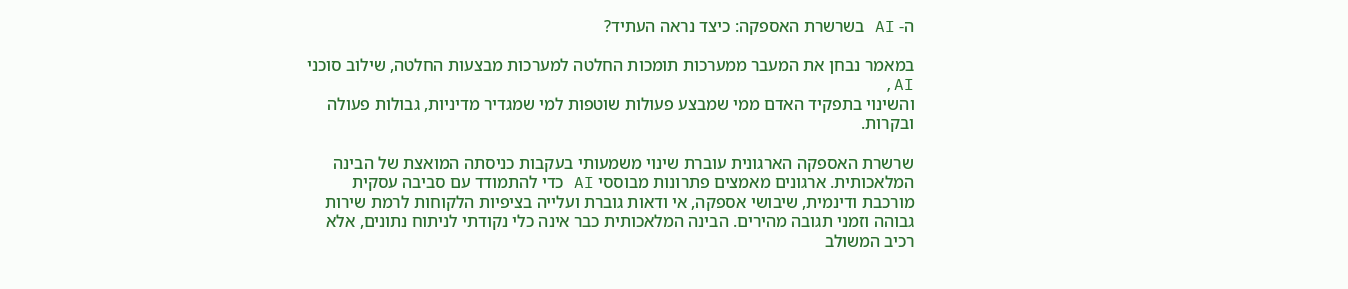ה- AI בשרשרת האספקה: כיצד נראה העתיד?

במאמר נבחן את המעבר ממערכות תומכות החלטה למערכות מבצעות החלטה, שילוב סוכני AI,
והשינוי בתפקיד האדם ממי שמבצע פעולות שוטפות למי שמגדיר מדיניות, גבולות פעולה ובקרות.

שרשרת האספקה הארגונית עוברת שינוי משמעותי בעקבות כניסתה המואצת של הבינה המלאכותית. ארגונים מאמצים פתרונות מבוססי AI כדי להתמודד עם סביבה עסקית מורכבת ודינמית, שיבושי אספקה, אי ודאות גוברת ועלייה בציפיות הלקוחות לרמת שירות גבוהה וזמני תגובה מהירים. הבינה המלאכותית כבר אינה כלי נקודתי לניתוח נתונים, אלא רכיב המשולב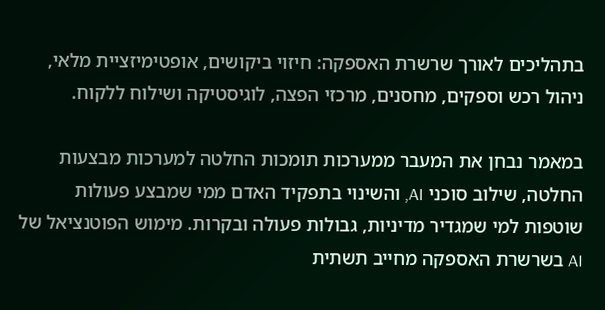בתהליכים לאורך שרשרת האספקה: חיזוי ביקושים, אופטימיזציית מלאי, ניהול רכש וספקים, מחסנים, מרכזי הפצה, לוגיסטיקה ושילוח ללקוח.

במאמר נבחן את המעבר ממערכות תומכות החלטה למערכות מבצעות החלטה, שילוב סוכני AI, והשינוי בתפקיד האדם ממי שמבצע פעולות שוטפות למי שמגדיר מדיניות, גבולות פעולה ובקרות. מימוש הפוטנציאל של AI בשרשרת האספקה מחייב תשתית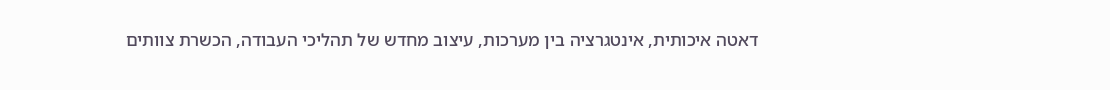דאטה איכותית, אינטגרציה בין מערכות, עיצוב מחדש של תהליכי העבודה, הכשרת צוותים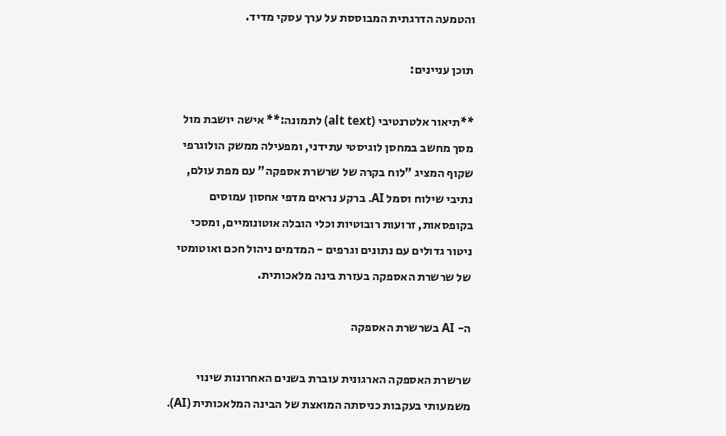והטמעה הדרגתית המבוססת על ערך עסקי מדיד.

תוכן עניינים:

**תיאור אלטרנטיבי (alt text) לתמונה:** אישה יושבת מול מסך מחשב במחסן לוגיסטי עתידני, ומפעילה ממשק הולוגרפי שקוף המציג "לוח בקרה של שרשרת אספקה" עם מפת עולם, נתיבי שילוח וסמל AI. ברקע נראים מדפי אחסון עמוסים בקופסאות, זרועות רובוטיות וכלי הובלה אוטונומיים, ומסכי ניטור גדולים עם נתונים וגרפים - המדמים ניהול חכם ואוטומטי של שרשרת האספקה בעזרת בינה מלאכותית.

ה- AI בשרשרת האספקה

שרשרת האספקה הארגונית עוברת בשנים האחרונות שינוי משמעותי בעקבות כניסתה המואצת של הבינה המלאכותית (AI).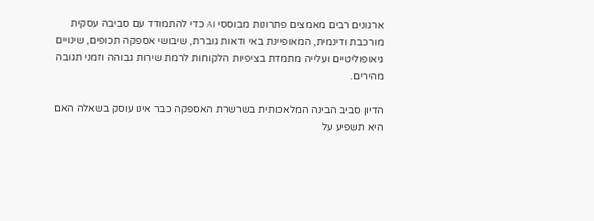ארגונים רבים מאמצים פתרונות מבוססי AI כדי להתמודד עם סביבה עסקית מורכבת ודינמית, המאופיינת באי ודאות גוברת, שיבושי אספקה תכופים, שינויים גיאופוליטיים ועלייה מתמדת בציפיות הלקוחות לרמת שירות גבוהה וזמני תגובה מהירים.

הדיון סביב הבינה המלאכותית בשרשרת האספקה כבר אינו עוסק בשאלה האם היא תשפיע על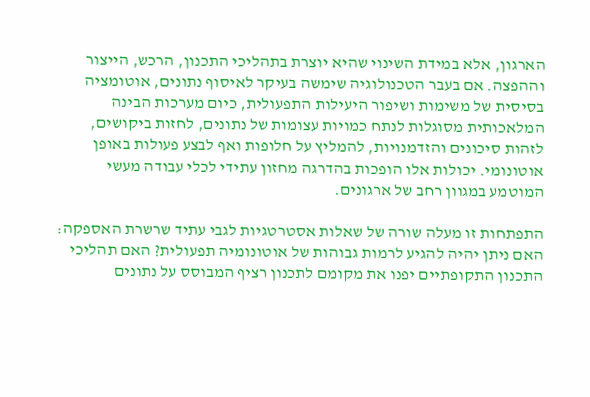הארגון, אלא במידת השינוי שהיא יוצרת בתהליכי התכנון, הרכש, הייצור וההפצה. אם בעבר הטכנולוגיה שימשה בעיקר לאיסוף נתונים, אוטומציה בסיסית של משימות ושיפור היעילות התפעולית, כיום מערכות הבינה המלאכותית מסוגלות לנתח כמויות עצומות של נתונים, לחזות ביקושים, לזהות סיכונים והזדמנויות, להמליץ על חלופות ואף לבצע פעולות באופן אוטונומי. יכולות אלו הופכות בהדרגה מחזון עתידי לכלי עבודה מעשי המוטמע במגוון רחב של ארגונים.

התפתחות זו מעלה שורה של שאלות אסטרטגיות לגבי עתיד שרשרת האספקה: האם ניתן יהיה להגיע לרמות גבוהות של אוטונומיה תפעולית? האם תהליכי התכנון התקופתיים יפנו את מקומם לתכנון רציף המבוסס על נתונים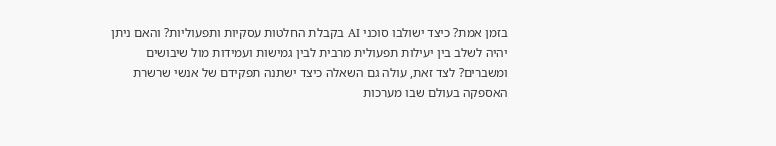בזמן אמת? כיצד ישולבו סוכני AI בקבלת החלטות עסקיות ותפעוליות? והאם ניתן יהיה לשלב בין יעילות תפעולית מרבית לבין גמישות ועמידות מול שיבושים ומשברים? לצד זאת, עולה גם השאלה כיצד ישתנה תפקידם של אנשי שרשרת האספקה בעולם שבו מערכות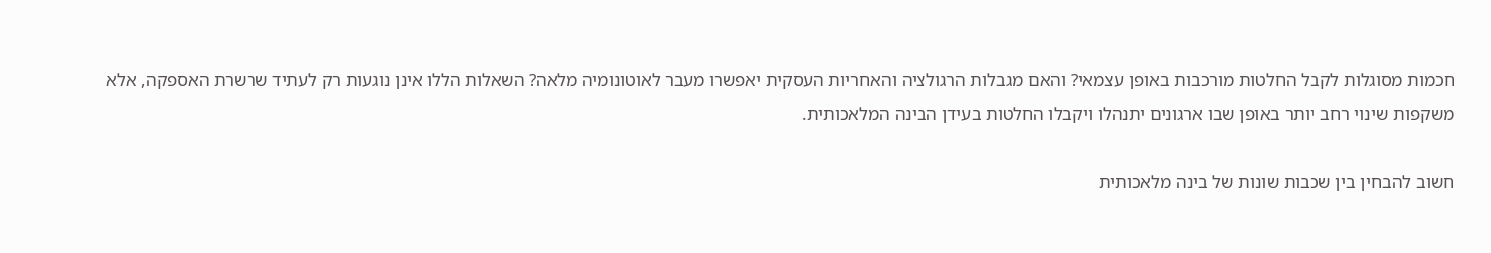חכמות מסוגלות לקבל החלטות מורכבות באופן עצמאי? והאם מגבלות הרגולציה והאחריות העסקית יאפשרו מעבר לאוטונומיה מלאה? השאלות הללו אינן נוגעות רק לעתיד שרשרת האספקה, אלא משקפות שינוי רחב יותר באופן שבו ארגונים יתנהלו ויקבלו החלטות בעידן הבינה המלאכותית.

חשוב להבחין בין שכבות שונות של בינה מלאכותית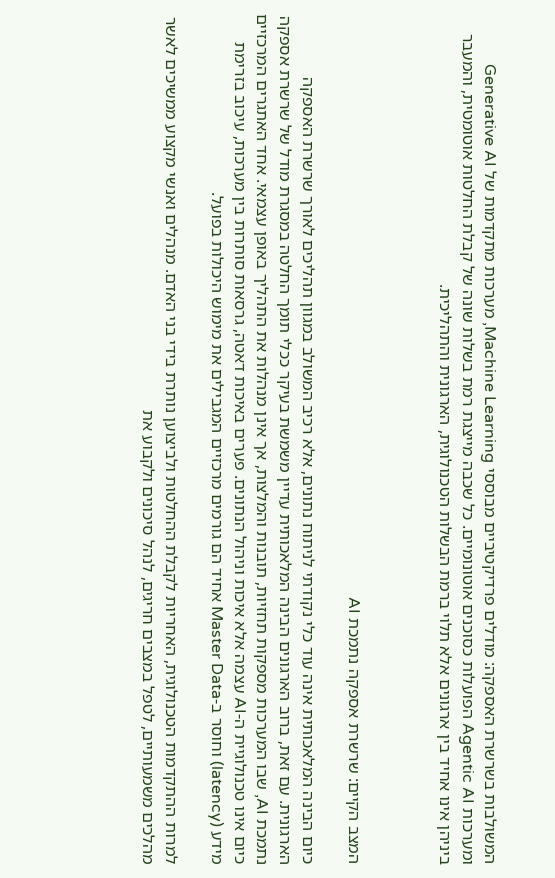המשולבות בשרשרת האספקה: מודלים פרדיקטיביים מבוססי Machine Learning, מערכות מתקדמות של Generative AI ומערכות Agentic AI הפועלות כסוכנים אוטונומיים. כל שכבה מייצגת רמת בשלות שונה של קבלת החלטות אוטומטית, והמעבר ביניהן אינו אחיד בין ארגונים אלא תלוי ברמת הבשלות הטכנולוגית, הארגונית והתהליכית.



המצב הקיים: שרשרת אספקה נתמכת AI

כיום הבינה המלאכותית אינה עוד כלי נקודתי לניתוח נתונים, אלא רכיב המשולב במגוון תהליכים לאורך שרשרת האספקה הארגונית. עם זאת, ברוב הארגונים הבינה המלאכותית עדיין משמשת בעיקר ככלי תומך החלטה במסגרת מודל של שרשרת אספקה נתמכת AI, שבו המערכות מספקות תחזיות, תובנות והמלצות, אך אינן מנהלות את התהליך באופן עצמאי. אחד האתגרים המרכזיים כיום אינו טכנולוגיית ה-AI עצמה אלא איכות וניהול הנתונים. פערים באיכות דאטה, גרסאות סותרות בין מערכות, עיכוב בזרימת מידע (latency) וחוסר ב-Master Data אחיד הם גורמים מרכזיים המגבילים את מימוש היכולות בפועל.

למרות ההתקדמות הטכנולוגית, האחריות לקבלת ההחלטות ולביצוען נותרת בידי בני האדם. מנהלים ואנשי מקצוע ממשיכים לאשר מהלכים משמעותיים, לטפל במצבים חריגים, לנהל סיכונים ולקבוע את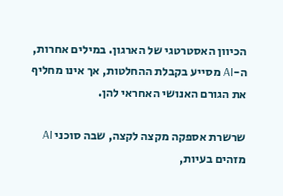הכיוון האסטרטגי של הארגון. במילים אחרות, ה-AI מסייע בקבלת ההחלטות, אך אינו מחליף את הגורם האנושי האחראי להן.

שרשרת אספקה מקצה לקצה, שבה סוכני AI מזהים בעיות,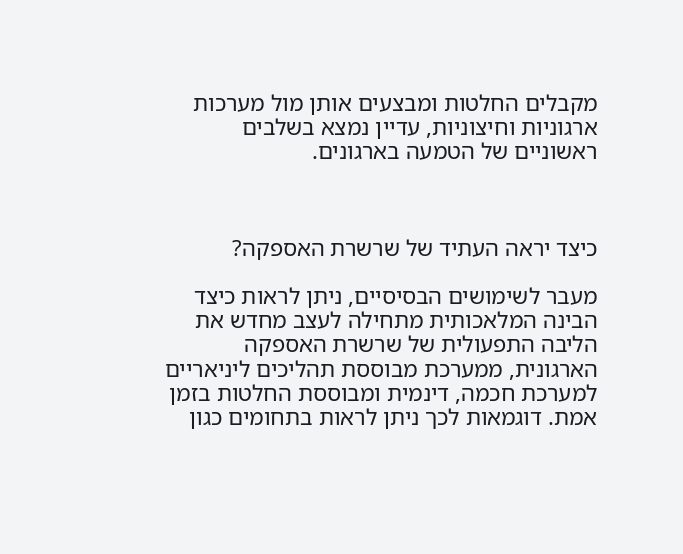מקבלים החלטות ומבצעים אותן מול מערכות ארגוניות וחיצוניות, עדיין נמצא בשלבים ראשוניים של הטמעה בארגונים.



כיצד יראה העתיד של שרשרת האספקה?

מעבר לשימושים הבסיסיים, ניתן לראות כיצד הבינה המלאכותית מתחילה לעצב מחדש את הליבה התפעולית של שרשרת האספקה הארגונית, ממערכת מבוססת תהליכים ליניאריים למערכת חכמה, דינמית ומבוססת החלטות בזמן אמת. דוגמאות לכך ניתן לראות בתחומים כגון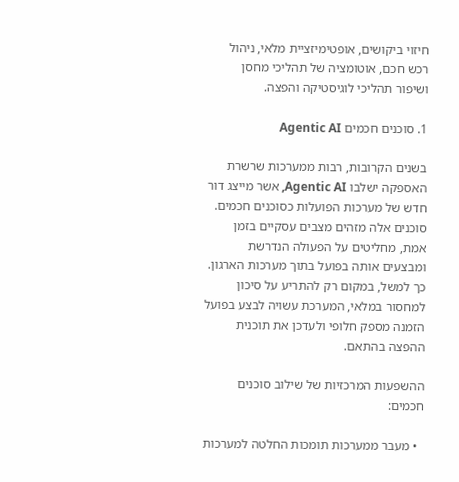חיזוי ביקושים, אופטימיזציית מלאי, ניהול רכש חכם, אוטומציה של תהליכי מחסן ושיפור תהליכי לוגיסטיקה והפצה.

1. סוכנים חכמים Agentic AI

בשנים הקרובות, רבות ממערכות שרשרת האספקה ישלבו Agentic AI, אשר מייצג דור חדש של מערכות הפועלות כסוכנים חכמים. סוכנים אלה מזהים מצבים עסקיים בזמן אמת, מחליטים על הפעולה הנדרשת ומבצעים אותה בפועל בתוך מערכות הארגון. כך למשל, במקום רק להתריע על סיכון למחסור במלאי, המערכת עשויה לבצע בפועל הזמנה מספק חלופי ולעדכן את תוכנית ההפצה בהתאם.

ההשפעות המרכזיות של שילוב סוכנים חכמים:

  • מעבר ממערכות תומכות החלטה למערכות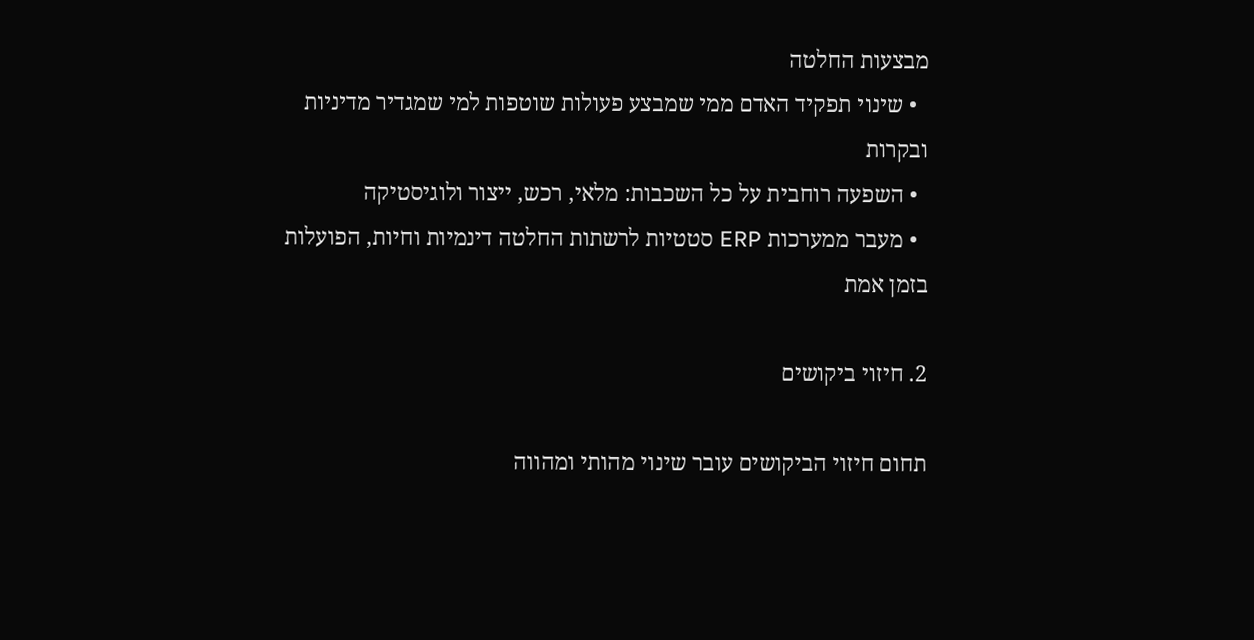מבצעות החלטה
  • שינוי תפקיד האדם ממי שמבצע פעולות שוטפות למי שמגדיר מדיניות ובקרות
  • השפעה רוחבית על כל השכבות: מלאי, רכש, ייצור ולוגיסטיקה
  • מעבר ממערכות ERP סטטיות לרשתות החלטה דינמיות וחיות, הפועלות בזמן אמת

2. חיזוי ביקושים

תחום חיזוי הביקושים עובר שינוי מהותי ומהווה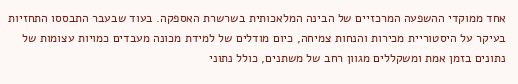אחד ממוקדי ההשפעה המרכזיים של הבינה המלאכותית בשרשרת האספקה. בעוד שבעבר התבססו התחזיות בעיקר על היסטוריית מכירות והנחות צמיחה, כיום מודלים של למידת מכונה מעבדים כמויות עצומות של נתונים בזמן אמת ומשקללים מגוון רחב של משתנים, כולל נתוני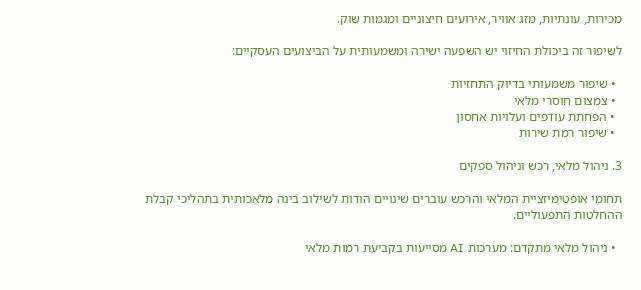מכירות, עונתיות, מזג אוויר, אירועים חיצוניים ומגמות שוק.

לשיפור זה ביכולת החיזוי יש השפעה ישירה ומשמעותית על הביצועים העסקיים:

  • שיפור משמעותי בדיוק התחזיות
  • צמצום חוסרי מלאי
  • הפחתת עודפים ועלויות אחסון
  • שיפור רמת שירות

3. ניהול מלאי, רכש וניהול ספקים

תחומי אופטימיזציית המלאי והרכש עוברים שינויים הודות לשילוב בינה מלאכותית בתהליכי קבלת ההחלטות התפעוליים.

  • ניהול מלאי מתקדם: מערכות AI מסייעות בקביעת רמות מלאי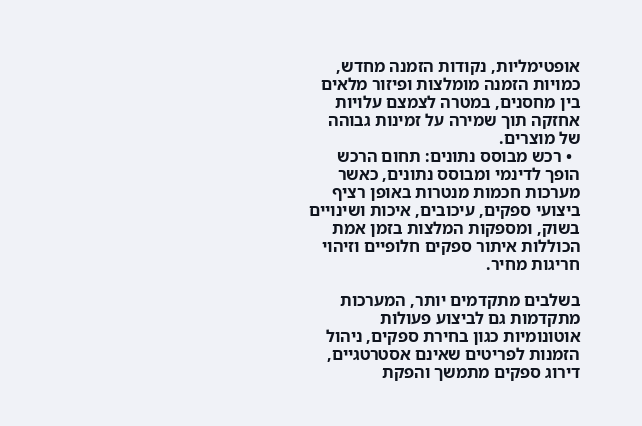אופטימליות, נקודות הזמנה מחדש, כמויות הזמנה מומלצות ופיזור מלאים בין מחסנים, במטרה לצמצם עלויות אחזקה תוך שמירה על זמינות גבוהה של מוצרים.
  • רכש מבוסס נתונים: תחום הרכש הופך לדינמי ומבוסס נתונים, כאשר מערכות חכמות מנטרות באופן רציף ביצועי ספקים, עיכובים, איכות ושינויים בשוק, ומספקות המלצות בזמן אמת הכוללות איתור ספקים חלופיים וזיהוי חריגות מחיר.

בשלבים מתקדמים יותר, המערכות מתקדמות גם לביצוע פעולות אוטונומיות כגון בחירת ספקים, ניהול הזמנות לפריטים שאינם אסטרטגיים, דירוג ספקים מתמשך והפקת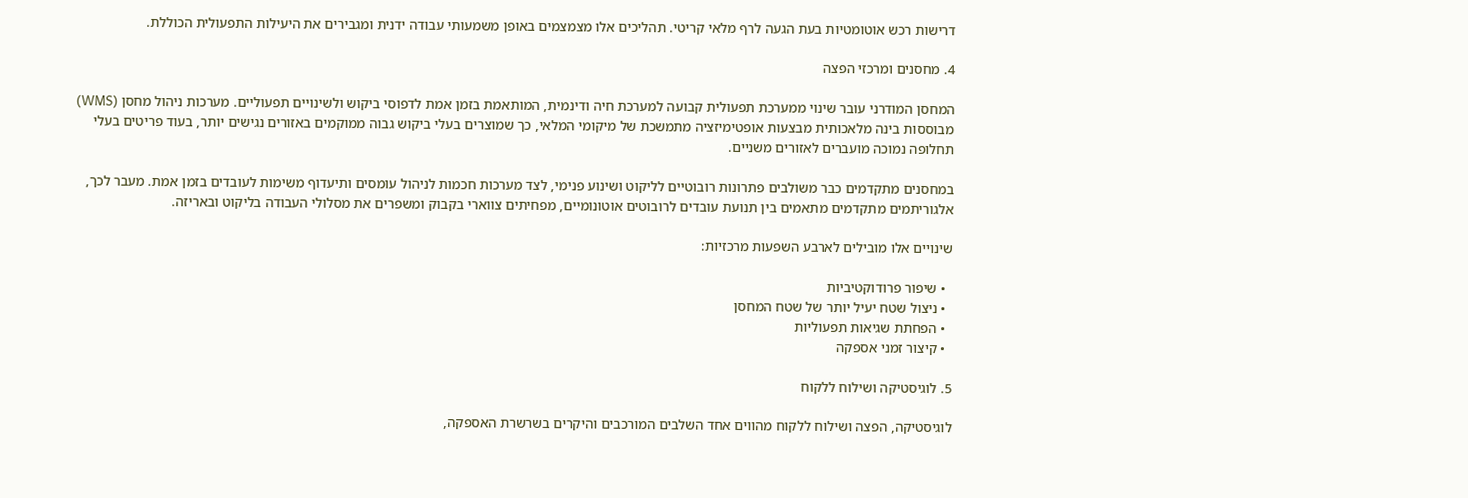דרישות רכש אוטומטיות בעת הגעה לרף מלאי קריטי. תהליכים אלו מצמצמים באופן משמעותי עבודה ידנית ומגבירים את היעילות התפעולית הכוללת.

4. מחסנים ומרכזי הפצה

המחסן המודרני עובר שינוי ממערכת תפעולית קבועה למערכת חיה ודינמית, המותאמת בזמן אמת לדפוסי ביקוש ולשינויים תפעוליים. מערכות ניהול מחסן (WMS) מבוססות בינה מלאכותית מבצעות אופטימיזציה מתמשכת של מיקומי המלאי, כך שמוצרים בעלי ביקוש גבוה ממוקמים באזורים נגישים יותר, בעוד פריטים בעלי תחלופה נמוכה מועברים לאזורים משניים.

במחסנים מתקדמים כבר משולבים פתרונות רובוטיים לליקוט ושינוע פנימי, לצד מערכות חכמות לניהול עומסים ותיעדוף משימות לעובדים בזמן אמת. מעבר לכך, אלגוריתמים מתקדמים מתאמים בין תנועת עובדים לרובוטים אוטונומיים, מפחיתים צווארי בקבוק ומשפרים את מסלולי העבודה בליקוט ובאריזה.

שינויים אלו מובילים לארבע השפעות מרכזיות:

  • שיפור פרודוקטיביות
  • ניצול שטח יעיל יותר של שטח המחסן
  • הפחתת שגיאות תפעוליות
  • קיצור זמני אספקה

5. לוגיסטיקה ושילוח ללקוח

לוגיסטיקה, הפצה ושילוח ללקוח מהווים אחד השלבים המורכבים והיקרים בשרשרת האספקה,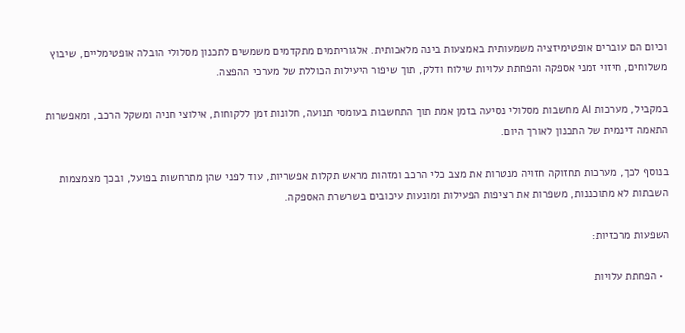וכיום הם עוברים אופטימיזציה משמעותית באמצעות בינה מלאכותית. אלגוריתמים מתקדמים משמשים לתכנון מסלולי הובלה אופטימליים, שיבוץ משלוחים, חיזוי זמני אספקה והפחתת עלויות שילוח ודלק, תוך שיפור היעילות הכוללת של מערכי ההפצה.

במקביל, מערכות AI מחשבות מסלולי נסיעה בזמן אמת תוך התחשבות בעומסי תנועה, חלונות זמן ללקוחות, אילוצי חניה ומשקל הרכב, ומאפשרות התאמה דינמית של התכנון לאורך היום.

בנוסף לכך, מערכות תחזוקה חזויה מנטרות את מצב כלי הרכב ומזהות מראש תקלות אפשריות, עוד לפני שהן מתרחשות בפועל, ובכך מצמצמות השבתות לא מתוכננות, משפרות את רציפות הפעילות ומונעות עיכובים בשרשרת האספקה.

השפעות מרכזיות:

  • הפחתת עלויות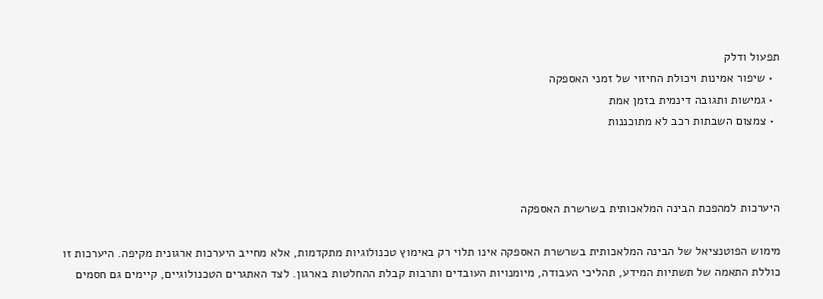תפעול ודלק
  • שיפור אמינות ויכולת החיזוי של זמני האספקה
  • גמישות ותגובה דינמית בזמן אמת
  • צמצום השבתות רכב לא מתוכננות



היערכות למהפכת הבינה המלאכותית בשרשרת האספקה

מימוש הפוטנציאל של הבינה המלאכותית בשרשרת האספקה אינו תלוי רק באימוץ טכנולוגיות מתקדמות, אלא מחייב היערכות ארגונית מקיפה. היערכות זו כוללת התאמה של תשתיות המידע, תהליכי העבודה, מיומנויות העובדים ותרבות קבלת ההחלטות בארגון. לצד האתגרים הטכנולוגיים, קיימים גם חסמים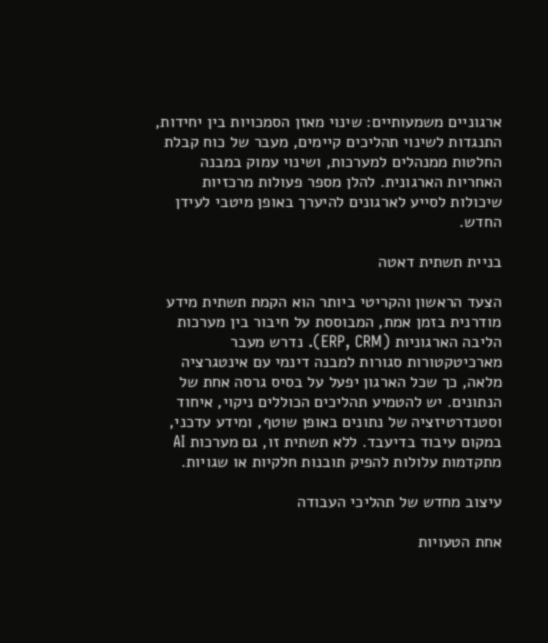ארגוניים משמעותיים: שינוי מאזן הסמכויות בין יחידות, התנגדות לשינוי תהליכים קיימים, מעבר של כוח קבלת החלטות ממנהלים למערכות, ושינוי עמוק במבנה האחריות הארגונית. להלן מספר פעולות מרכזיות שיכולות לסייע לארגונים להיערך באופן מיטבי לעידן החדש.

בניית תשתית דאטה

הצעד הראשון והקריטי ביותר הוא הקמת תשתית מידע מודרנית בזמן אמת, המבוססת על חיבור בין מערכות הליבה הארגוניות (ERP, CRM). נדרש מעבר מארכיטקטורות סגורות למבנה דינמי עם אינטגרציה מלאה, כך שכל הארגון יפעל על בסיס גרסה אחת של הנתונים. יש להטמיע תהליכים הכוללים ניקוי, איחוד וסטנדרטיזציה של נתונים באופן שוטף, ומידע עדכני, במקום עיבוד בדיעבד. ללא תשתית זו, גם מערכות AI מתקדמות עלולות להפיק תובנות חלקיות או שגויות.

עיצוב מחדש של תהליכי העבודה

אחת הטעויות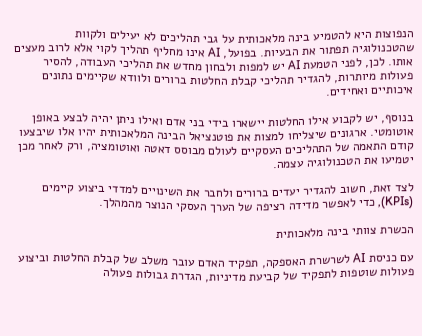הנפוצות היא להטמיע בינה מלאכותית על גבי תהליכים לא יעילים ולקוות שהטכנולוגיה תפתור את הבעיות. בפועל, AI אינו מחליף תהליך לקוי אלא לרוב מעצים אותו. לכן, לפני הטמעת AI יש למפות ולבחון מחדש את תהליכי העבודה, להסיר פעולות מיותרות, להגדיר תהליכי קבלת החלטות ברורים ולוודא שקיימים נתונים איכותיים ואחידים.

בנוסף, יש לקבוע אילו החלטות יישארו בידי בני אדם ואילו ניתן יהיה לבצע באופן אוטומטי. ארגונים שיצליחו למצות את פוטנציאל הבינה המלאכותית יהיו אלו שיבצעו קודם התאמה של התהליכים העסקיים לעולם מבוסס דאטה ואוטומציה, ורק לאחר מכן יטמיעו את הטכנולוגיה עצמה.

לצד זאת, חשוב להגדיר יעדים ברורים ולחבר את השינויים למדדי ביצוע קיימים (KPIs), כדי לאפשר מדידה רציפה של הערך העסקי הנוצר מהמהלך.

הכשרת צוותי בינה מלאכותית

עם כניסת AI לשרשרת האספקה, תפקיד האדם עובר משלב של קבלת החלטות וביצוע פעולות שוטפות לתפקיד של קביעת מדיניות, הגדרת גבולות פעולה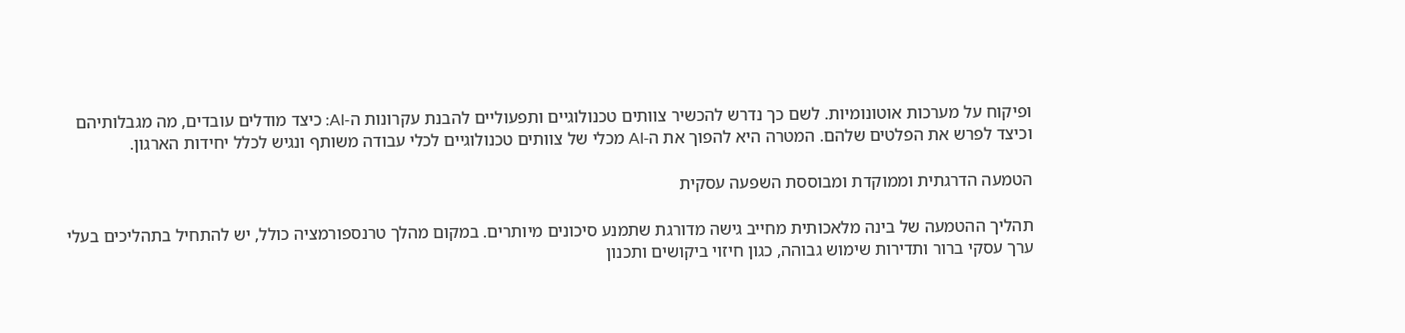ופיקוח על מערכות אוטונומיות. לשם כך נדרש להכשיר צוותים טכנולוגיים ותפעוליים להבנת עקרונות ה-AI: כיצד מודלים עובדים, מה מגבלותיהם וכיצד לפרש את הפלטים שלהם. המטרה היא להפוך את ה-AI מכלי של צוותים טכנולוגיים לכלי עבודה משותף ונגיש לכלל יחידות הארגון.

הטמעה הדרגתית וממוקדת ומבוססת השפעה עסקית

תהליך ההטמעה של בינה מלאכותית מחייב גישה מדורגת שתמנע סיכונים מיותרים. במקום מהלך טרנספורמציה כולל, יש להתחיל בתהליכים בעלי ערך עסקי ברור ותדירות שימוש גבוהה, כגון חיזוי ביקושים ותכנון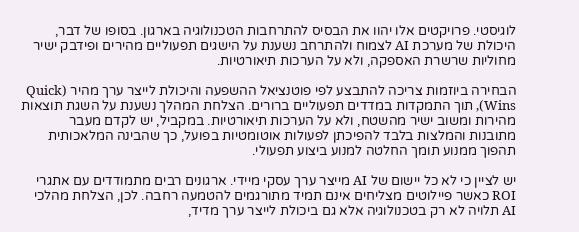לוגיסטי. פרויקטים אלו יהוו את הבסיס להתרחבות הטכנולוגיה בארגון. בסופו של דבר, היכולת של מערכת AI לצמוח ולהתרחב נשענת על הישגים תפעוליים מהירים ופידבק ישיר מחוליות שרשרת האספקה, ולא על הערכות תיאורטיות.

הבחירה ביוזמות צריכה להתבצע לפי פוטנציאל ההשפעה והיכולת לייצר ערך מהיר (Quick Wins), תוך התמקדות במדדים תפעוליים ברורים. הצלחת המהלך נשענת על השגת תוצאות מהירות ומשוב ישיר מהשטח, ולא על הערכות תיאורטיות. במקביל, יש לקדם מעבר מתובנות והמלצות בלבד להפיכתן לפעולות אוטומטיות בפועל, כך שהבינה המלאכותית תהפוך ממנוע תומך החלטה למנוע ביצוע תפעולי.

יש לציין כי לא כל יישום של AI מייצר ערך עסקי מיידי. ארגונים רבים מתמודדים עם אתגרי ROI כאשר פיילוטים מצליחים אינם תמיד מתורגמים להטמעה רחבה. לכן, הצלחת מהלכי AI תלויה לא רק בטכנולוגיה אלא גם ביכולת לייצר ערך מדיד,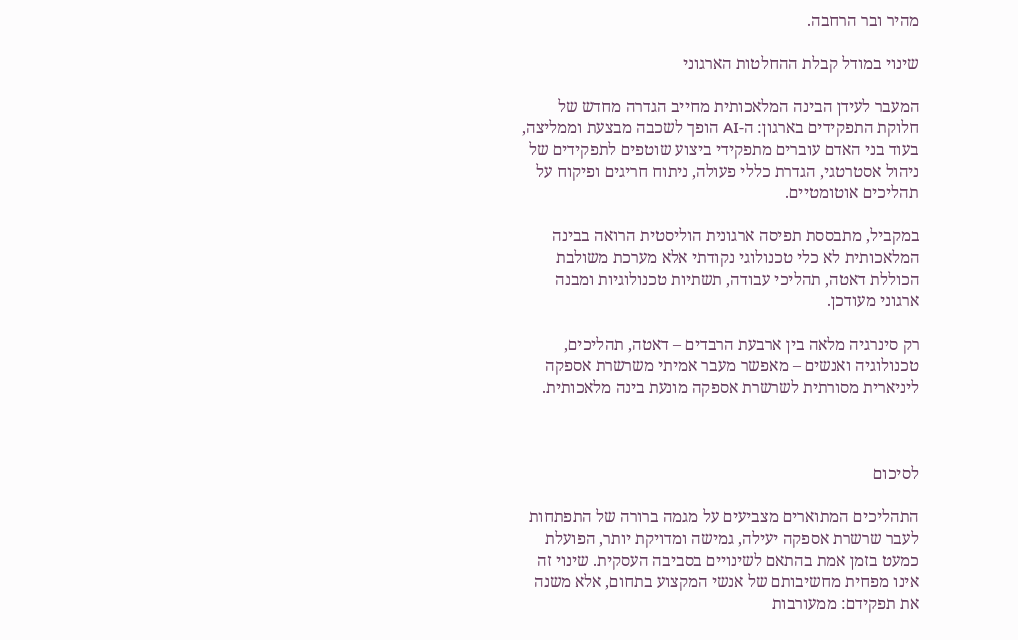מהיר ובר הרחבה.

שינוי במודל קבלת ההחלטות הארגוני

המעבר לעידן הבינה המלאכותית מחייב הגדרה מחדש של חלוקת התפקידים בארגון: ה-AI הופך לשכבה מבצעת וממליצה, בעוד בני האדם עוברים מתפקידי ביצוע שוטפים לתפקידים של ניהול אסטרטגי, הגדרת כללי פעולה, ניתוח חריגים ופיקוח על תהליכים אוטומטיים.

במקביל, מתבססת תפיסה ארגונית הוליסטית הרואה בבינה המלאכותית לא כלי טכנולוגי נקודתי אלא מערכת משולבת הכוללת דאטה, תהליכי עבודה, תשתיות טכנולוגיות ומבנה ארגוני מעודכן.

רק סינרגיה מלאה בין ארבעת הרבדים – דאטה, תהליכים, טכנולוגיה ואנשים – מאפשר מעבר אמיתי משרשרת אספקה ליניארית מסורתית לשרשרת אספקה מונעת בינה מלאכותית.



לסיכום

התהליכים המתוארים מצביעים על מגמה ברורה של התפתחות לעבר שרשרת אספקה יעילה, גמישה ומדויקת יותר, הפועלת כמעט בזמן אמת בהתאם לשינויים בסביבה העסקית. שינוי זה אינו מפחית מחשיבותם של אנשי המקצוע בתחום, אלא משנה את תפקידם: ממעורבות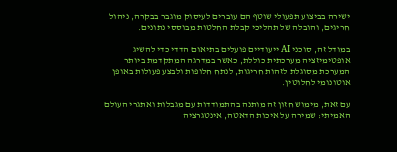ישירה בביצוע תפעולי שוטף הם עוברים לעיסוק מוגבר בבקרה, ניהול חריגים, והובלה של תהליכי קבלת החלטות מבוססי נתונים.

במודל זה, סוכני AI ייעודיים פועלים בתיאום הדדי כדי להשיג אופטימיזציה מערכתית כוללת, כאשר במדרגה המתקדמת ביותר המערכת מסוגלת לזהות חריגות, לנתח חלופות ולבצע פעולות באופן אוטונומי לחלוטין.

עם זאת, מימוש חזון זה מותנה בהתמודדות עם מגבלות ואתגרי העולם האמיתי: שמירה על איכות הדאטה, אינטגרציה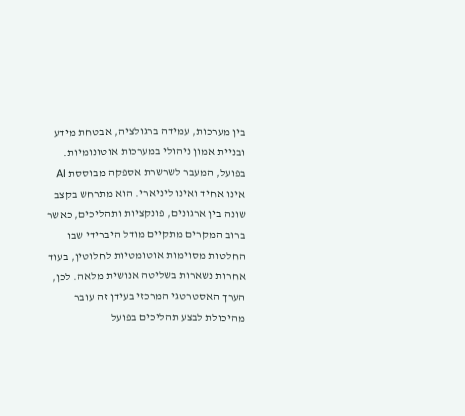בין מערכות, עמידה ברגולציה, אבטחת מידע ובניית אמון ניהולי במערכות אוטונומיות. בפועל, המעבר לשרשרת אספקה מבוססת AI אינו אחיד ואינו ליניארי. הוא מתרחש בקצב שונה בין ארגונים, פונקציות ותהליכים, כאשר ברוב המקרים מתקיים מודל היברידי שבו החלטות מסוימות אוטומטיות לחלוטין, בעוד אחרות נשארות בשליטה אנושית מלאה. לכן, הערך האסטרטגי המרכזי בעידן זה עובר מהיכולת לבצע תהליכים בפועל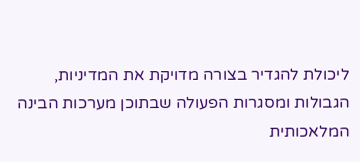ליכולת להגדיר בצורה מדויקת את המדיניות, הגבולות ומסגרות הפעולה שבתוכן מערכות הבינה המלאכותית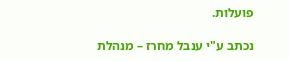פועלות.

נכתב ע"י ענבל מחרז – מנהלת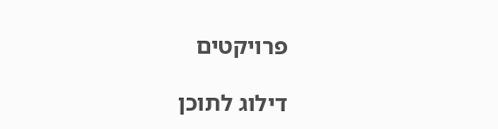פרויקטים

דילוג לתוכן